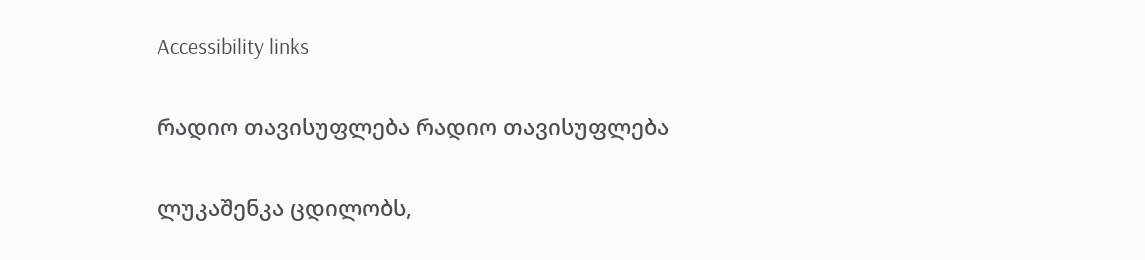Accessibility links

რადიო თავისუფლება რადიო თავისუფლება

ლუკაშენკა ცდილობს,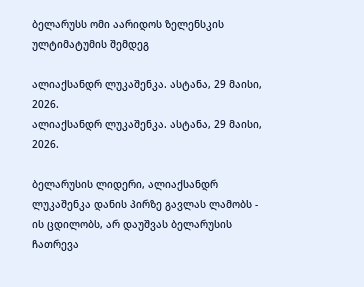ბელარუსს ომი აარიდოს ზელენსკის ულტიმატუმის შემდეგ

ალიაქსანდრ ლუკაშენკა. ასტანა, 29 მაისი, 2026.
ალიაქსანდრ ლუკაშენკა. ასტანა, 29 მაისი, 2026.

ბელარუსის ლიდერი, ალიაქსანდრ ლუკაშენკა დანის პირზე გავლას ლამობს - ის ცდილობს, არ დაუშვას ბელარუსის ჩათრევა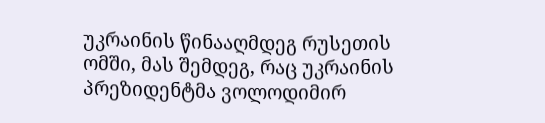უკრაინის წინააღმდეგ რუსეთის ომში, მას შემდეგ, რაც უკრაინის პრეზიდენტმა ვოლოდიმირ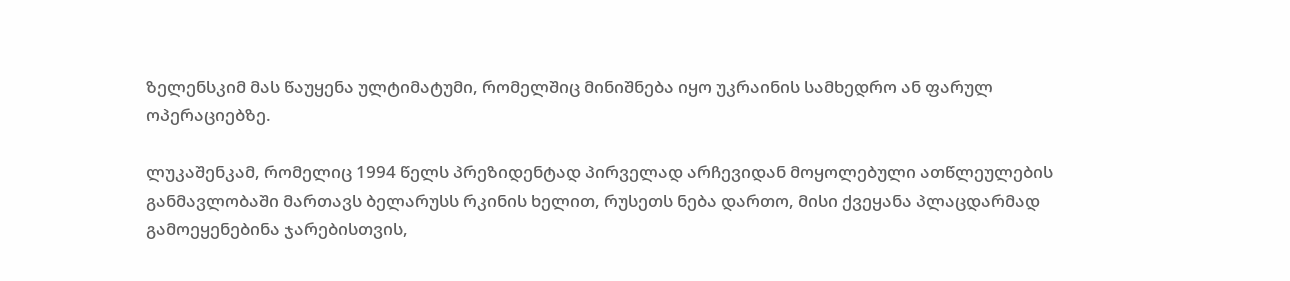ზელენსკიმ მას წაუყენა ულტიმატუმი, რომელშიც მინიშნება იყო უკრაინის სამხედრო ან ფარულ ოპერაციებზე.

ლუკაშენკამ, რომელიც 1994 წელს პრეზიდენტად პირველად არჩევიდან მოყოლებული ათწლეულების განმავლობაში მართავს ბელარუსს რკინის ხელით, რუსეთს ნება დართო, მისი ქვეყანა პლაცდარმად გამოეყენებინა ჯარებისთვის,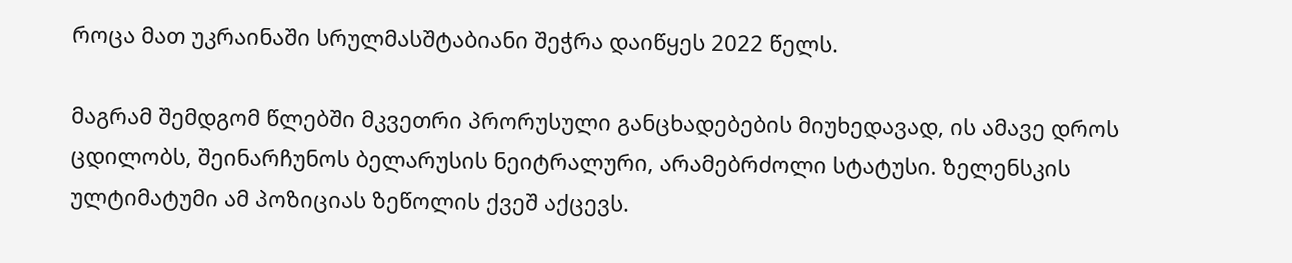როცა მათ უკრაინაში სრულმასშტაბიანი შეჭრა დაიწყეს 2022 წელს.

მაგრამ შემდგომ წლებში მკვეთრი პრორუსული განცხადებების მიუხედავად, ის ამავე დროს ცდილობს, შეინარჩუნოს ბელარუსის ნეიტრალური, არამებრძოლი სტატუსი. ზელენსკის ულტიმატუმი ამ პოზიციას ზეწოლის ქვეშ აქცევს.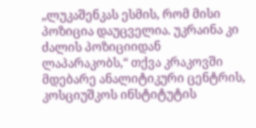„ლუკაშენკას ესმის, რომ მისი პოზიცია დაუცველია. უკრაინა კი ძალის პოზიციიდან ლაპარაკობს,“ თქვა კრაკოვში მდებარე ანალიტიკური ცენტრის, კოსციუშკოს ინსტიტუტის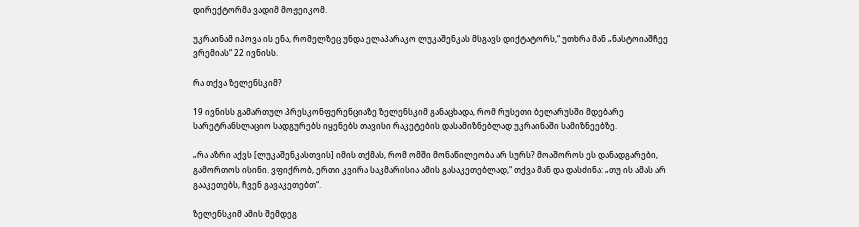დირექტორმა ვადიმ მოჟეიკომ.

უკრაინამ იპოვა ის ენა, რომელზეც უნდა ელაპარაკო ლუკაშენკას მსგავს დიქტატორს,“ უთხრა მან „ნასტოიაშჩეე ვრემიას“ 22 ივნისს.

რა თქვა ზელენსკიმ?

19 ივნისს გამართულ პრესკონფერენციაზე ზელენსკიმ განაცხადა, რომ რუსეთი ბელარუსში მდებარე სარეტრანსლაციო სადგურებს იყენებს თავისი რაკეტების დასამიზნებლად უკრაინაში სამიზნეებზე.

„რა აზრი აქვს [ლუკაშენკასთვის] იმის თქმას, რომ ომში მონაწილეობა არ სურს? მოაშოროს ეს დანადგარები, გამორთოს ისინი. ვფიქრობ, ერთი კვირა საკმარისია ამის გასაკეთებლად,“ თქვა მან და დასძინა: „თუ ის ამას არ გააკეთებს, ჩვენ გავაკეთებთ“.

ზელენსკიმ ამის შემდეგ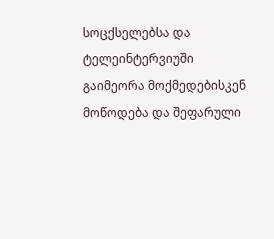სოცქსელებსა და ტელეინტერვიუში გაიმეორა მოქმედებისკენ მოწოდება და შეფარული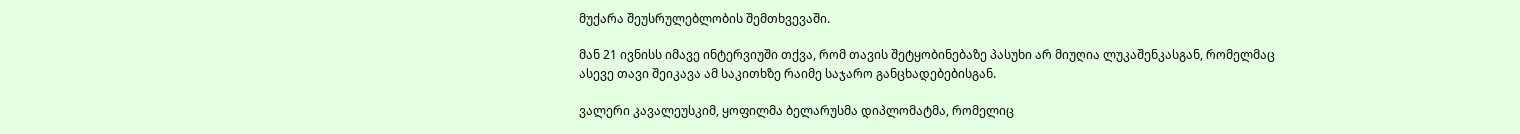მუქარა შეუსრულებლობის შემთხვევაში.

მან 21 ივნისს იმავე ინტერვიუში თქვა, რომ თავის შეტყობინებაზე პასუხი არ მიუღია ლუკაშენკასგან, რომელმაც ასევე თავი შეიკავა ამ საკითხზე რაიმე საჯარო განცხადებებისგან.

ვალერი კავალეუსკიმ, ყოფილმა ბელარუსმა დიპლომატმა, რომელიც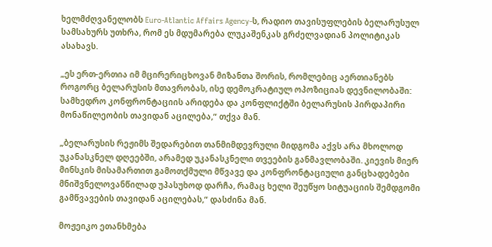ხელმძღვანელობს Euro-Atlantic Affairs Agency-ს, რადიო თავისუფლების ბელარუსულ სამსახურს უთხრა, რომ ეს მდუმარება ლუკაშენკას გრძელვადიან პოლიტიკას ასახავს.

„ეს ერთ-ერთია იმ მცირერიცხოვან მიზანთა შორის, რომლებიც აერთიანებს როგორც ბელარუსის მთავრობას, ისე დემოკრატიულ ოპოზიციას დევნილობაში: სამხედრო კონფრონტაციის არიდება და კონფლიქტში ბელარუსის პირდაპირი მონაწილეობის თავიდან აცილება,“ თქვა მან.

„ბელარუსის რეჟიმს შედარებით თანმიმდევრული მიდგომა აქვს არა მხოლოდ უკანასკნელ დღეებში, არამედ უკანასკნელი თვეების განმავლობაში. კიევის მიერ მინსკის მისამართით გამოთქმული მწვავე და კონფრონტაციული განცხადებები მნიშვნელოვანწილად უპასუხოდ დარჩა, რამაც ხელი შეუწყო სიტუაციის შემდგომი გამწვავების თავიდან აცილებას,“ დასძინა მან.

მოჟეიკო ეთანხმება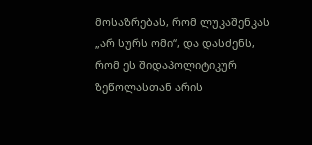მოსაზრებას, რომ ლუკაშენკას „არ სურს ომი“, და დასძენს, რომ ეს შიდაპოლიტიკურ ზეწოლასთან არის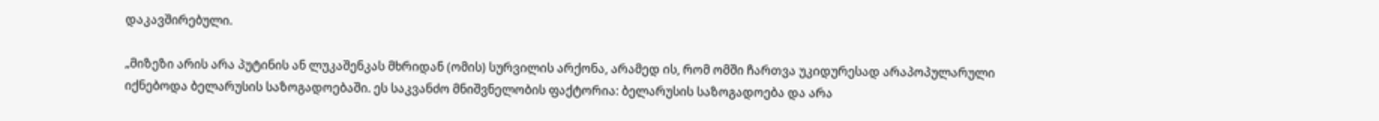დაკავშირებული.

„მიზეზი არის არა პუტინის ან ლუკაშენკას მხრიდან (ომის) სურვილის არქონა, არამედ ის, რომ ომში ჩართვა უკიდურესად არაპოპულარული იქნებოდა ბელარუსის საზოგადოებაში. ეს საკვანძო მნიშვნელობის ფაქტორია: ბელარუსის საზოგადოება და არა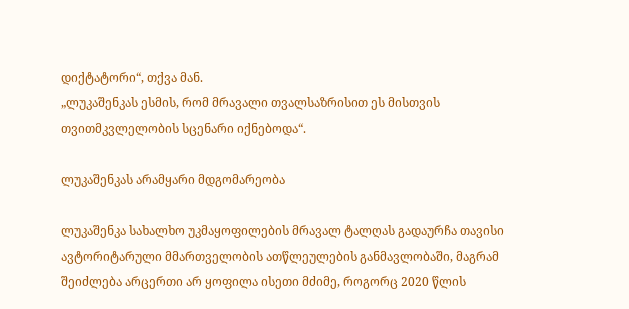დიქტატორი“, თქვა მან.
„ლუკაშენკას ესმის, რომ მრავალი თვალსაზრისით ეს მისთვის თვითმკვლელობის სცენარი იქნებოდა“.

ლუკაშენკას არამყარი მდგომარეობა

ლუკაშენკა სახალხო უკმაყოფილების მრავალ ტალღას გადაურჩა თავისი ავტორიტარული მმართველობის ათწლეულების განმავლობაში, მაგრამ შეიძლება არცერთი არ ყოფილა ისეთი მძიმე, როგორც 2020 წლის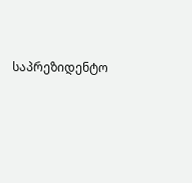საპრეზიდენტო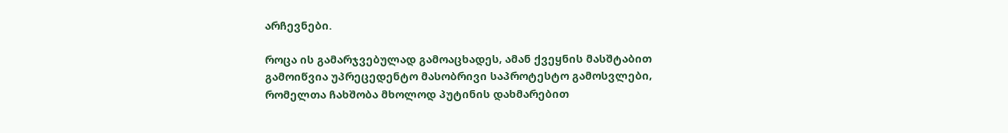არჩევნები.

როცა ის გამარჯვებულად გამოაცხადეს, ამან ქვეყნის მასშტაბით გამოიწვია უპრეცედენტო მასობრივი საპროტესტო გამოსვლები, რომელთა ჩახშობა მხოლოდ პუტინის დახმარებით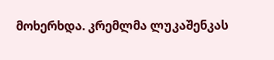მოხერხდა. კრემლმა ლუკაშენკას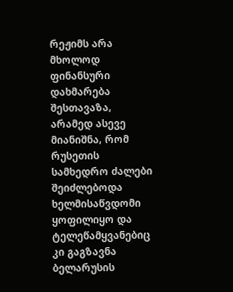რეჟიმს არა მხოლოდ ფინანსური დახმარება შესთავაზა, არამედ ასევე მიანიშნა, რომ რუსეთის სამხედრო ძალები შეიძლებოდა ხელმისაწვდომი ყოფილიყო და ტელეწამყვანებიც კი გაგზავნა ბელარუსის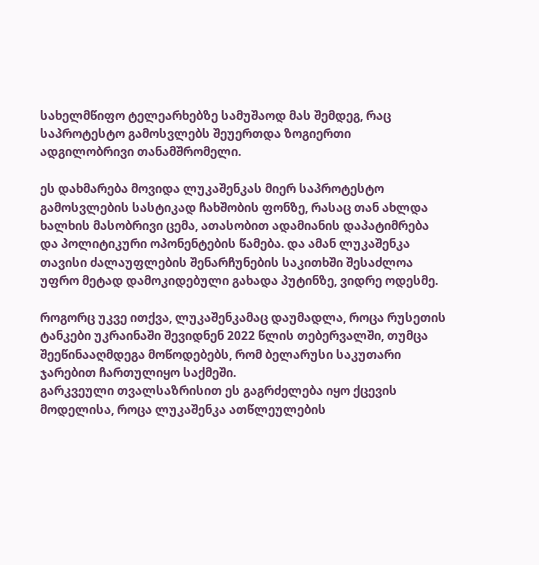სახელმწიფო ტელეარხებზე სამუშაოდ მას შემდეგ, რაც საპროტესტო გამოსვლებს შეუერთდა ზოგიერთი ადგილობრივი თანამშრომელი.

ეს დახმარება მოვიდა ლუკაშენკას მიერ საპროტესტო გამოსვლების სასტიკად ჩახშობის ფონზე, რასაც თან ახლდა ხალხის მასობრივი ცემა, ათასობით ადამიანის დაპატიმრება და პოლიტიკური ოპონენტების წამება. და ამან ლუკაშენკა თავისი ძალაუფლების შენარჩუნების საკითხში შესაძლოა უფრო მეტად დამოკიდებული გახადა პუტინზე, ვიდრე ოდესმე.

როგორც უკვე ითქვა, ლუკაშენკამაც დაუმადლა, როცა რუსეთის ტანკები უკრაინაში შევიდნენ 2022 წლის თებერვალში, თუმცა შეეწინააღმდეგა მოწოდებებს, რომ ბელარუსი საკუთარი ჯარებით ჩართულიყო საქმეში.
გარკვეული თვალსაზრისით ეს გაგრძელება იყო ქცევის მოდელისა, როცა ლუკაშენკა ათწლეულების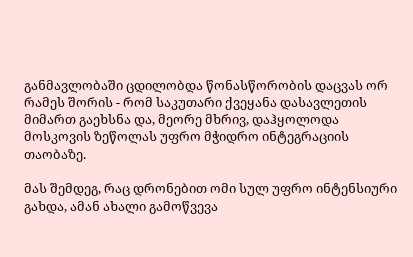განმავლობაში ცდილობდა წონასწორობის დაცვას ორ რამეს შორის - რომ საკუთარი ქვეყანა დასავლეთის მიმართ გაეხსნა და, მეორე მხრივ, დაჰყოლოდა მოსკოვის ზეწოლას უფრო მჭიდრო ინტეგრაციის თაობაზე.

მას შემდეგ, რაც დრონებით ომი სულ უფრო ინტენსიური გახდა, ამან ახალი გამოწვევა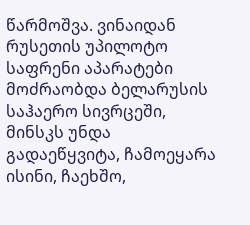წარმოშვა. ვინაიდან რუსეთის უპილოტო საფრენი აპარატები მოძრაობდა ბელარუსის საჰაერო სივრცეში, მინსკს უნდა გადაეწყვიტა, ჩამოეყარა ისინი, ჩაეხშო,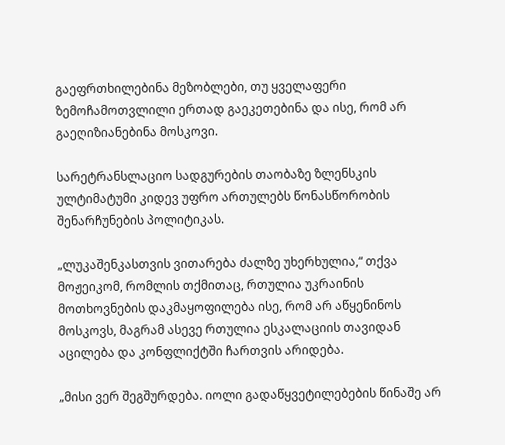გაეფრთხილებინა მეზობლები, თუ ყველაფერი ზემოჩამოთვლილი ერთად გაეკეთებინა და ისე, რომ არ გაეღიზიანებინა მოსკოვი.

სარეტრანსლაციო სადგურების თაობაზე ზლენსკის ულტიმატუმი კიდევ უფრო ართულებს წონასწორობის შენარჩუნების პოლიტიკას.

„ლუკაშენკასთვის ვითარება ძალზე უხერხულია,“ თქვა მოჟეიკომ, რომლის თქმითაც, რთულია უკრაინის მოთხოვნების დაკმაყოფილება ისე, რომ არ აწყენინოს მოსკოვს, მაგრამ ასევე რთულია ესკალაციის თავიდან აცილება და კონფლიქტში ჩართვის არიდება.

„მისი ვერ შეგშურდება. იოლი გადაწყვეტილებების წინაშე არ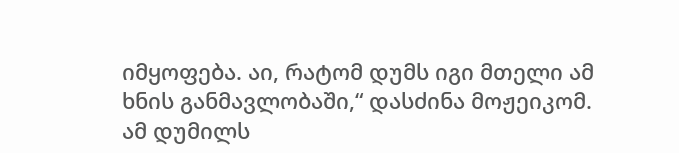იმყოფება. აი, რატომ დუმს იგი მთელი ამ ხნის განმავლობაში,“ დასძინა მოჟეიკომ.
ამ დუმილს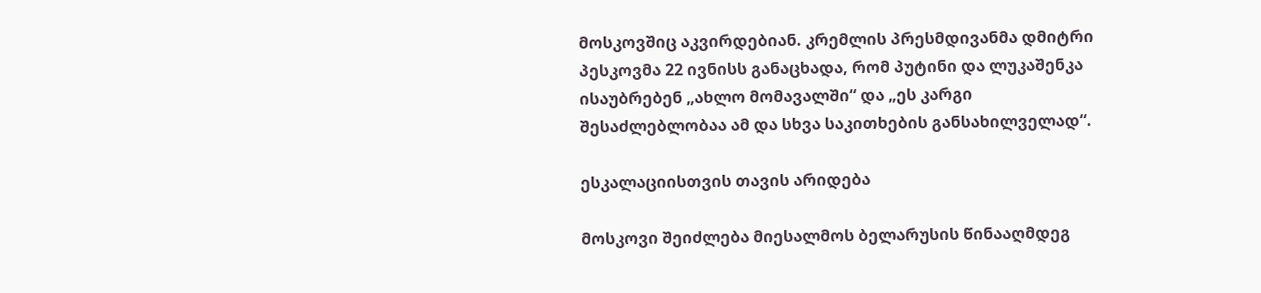მოსკოვშიც აკვირდებიან. კრემლის პრესმდივანმა დმიტრი პესკოვმა 22 ივნისს განაცხადა, რომ პუტინი და ლუკაშენკა ისაუბრებენ „ახლო მომავალში“ და „ეს კარგი შესაძლებლობაა ამ და სხვა საკითხების განსახილველად“.

ესკალაციისთვის თავის არიდება

მოსკოვი შეიძლება მიესალმოს ბელარუსის წინააღმდეგ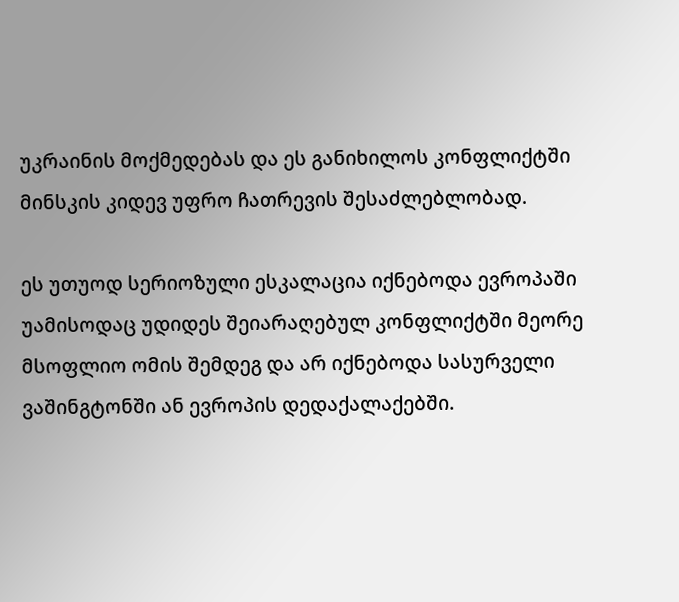უკრაინის მოქმედებას და ეს განიხილოს კონფლიქტში მინსკის კიდევ უფრო ჩათრევის შესაძლებლობად.

ეს უთუოდ სერიოზული ესკალაცია იქნებოდა ევროპაში უამისოდაც უდიდეს შეიარაღებულ კონფლიქტში მეორე მსოფლიო ომის შემდეგ და არ იქნებოდა სასურველი ვაშინგტონში ან ევროპის დედაქალაქებში.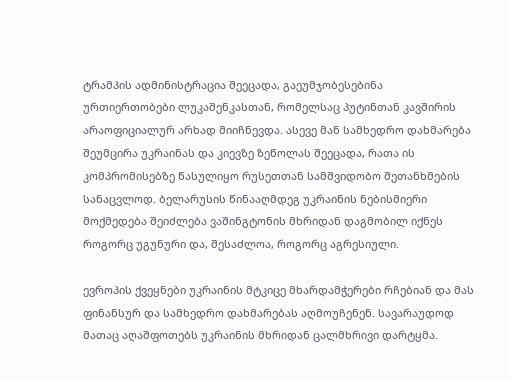ტრამპის ადმინისტრაცია შეეცადა, გაეუმჯობესებინა ურთიერთობები ლუკაშენკასთან, რომელსაც პუტინთან კავშირის არაოფიციალურ არხად მიიჩნევდა. ასევე მან სამხედრო დახმარება შეუმცირა უკრაინას და კიევზე ზეწოლას შეეცადა, რათა ის კომპრომისებზე წასულიყო რუსეთთან სამშვიდობო შეთანხმების სანაცვლოდ. ბელარუსის წინააღმდეგ უკრაინის ნებისმიერი მოქმედება შეიძლება ვაშინგტონის მხრიდან დაგმობილ იქნეს როგორც უგუნური და, შესაძლოა, როგორც აგრესიული.

ევროპის ქვეყნები უკრაინის მტკიცე მხარდამჭერები რჩებიან და მას ფინანსურ და სამხედრო დახმარებას აღმოუჩენენ. სავარაუდოდ მათაც აღაშფოთებს უკრაინის მხრიდან ცალმხრივი დარტყმა.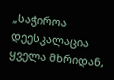„საჭიროა დეესკალაცია ყველა მხრიდან,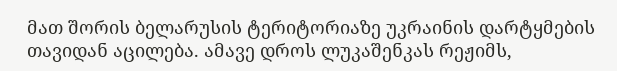მათ შორის ბელარუსის ტერიტორიაზე უკრაინის დარტყმების თავიდან აცილება. ამავე დროს ლუკაშენკას რეჟიმს,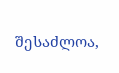შესაძლოა,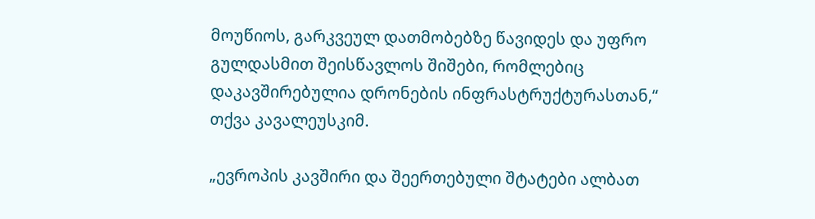მოუწიოს, გარკვეულ დათმობებზე წავიდეს და უფრო გულდასმით შეისწავლოს შიშები, რომლებიც დაკავშირებულია დრონების ინფრასტრუქტურასთან,“ თქვა კავალეუსკიმ.

„ევროპის კავშირი და შეერთებული შტატები ალბათ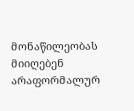მონაწილეობას მიიღებენ არაფორმალურ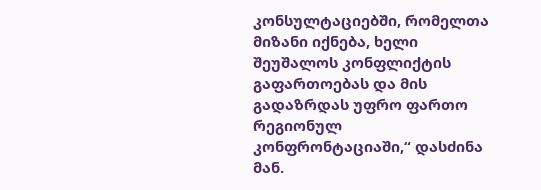კონსულტაციებში, რომელთა მიზანი იქნება, ხელი შეუშალოს კონფლიქტის გაფართოებას და მის გადაზრდას უფრო ფართო რეგიონულ კონფრონტაციაში,“ დასძინა მან.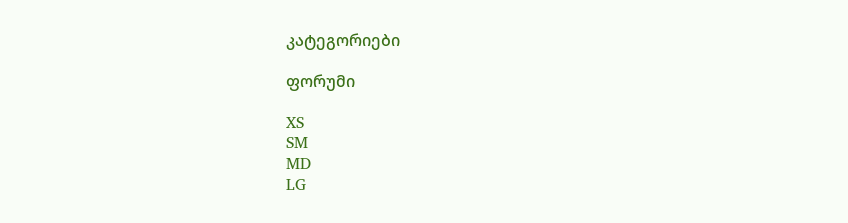კატეგორიები

ფორუმი

XS
SM
MD
LG